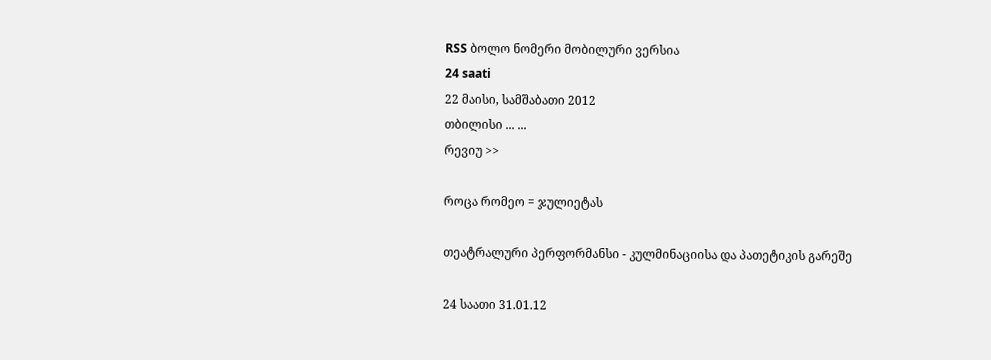RSS ბოლო ნომერი მობილური ვერსია
24 saati
22 მაისი, სამშაბათი 2012
თბილისი ... ...
რევიუ >>

როცა რომეო = ჯულიეტას

თეატრალური პერფორმანსი - კულმინაციისა და პათეტიკის გარეშე

24 საათი 31.01.12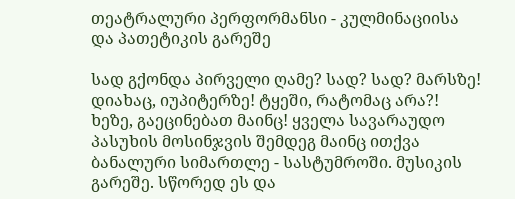თეატრალური პერფორმანსი - კულმინაციისა და პათეტიკის გარეშე

სად გქონდა პირველი ღამე? სად? სად? მარსზე! დიახაც, იუპიტერზე! ტყეში, რატომაც არა?! ხეზე, გაეცინებათ მაინც! ყველა სავარაუდო პასუხის მოსინჯვის შემდეგ მაინც ითქვა ბანალური სიმართლე - სასტუმროში. მუსიკის გარეშე. სწორედ ეს და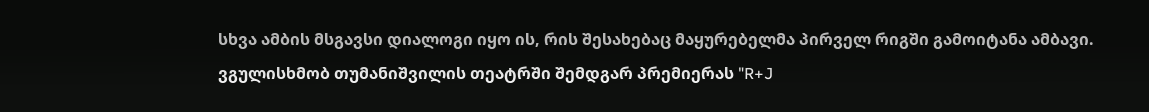სხვა ამბის მსგავსი დიალოგი იყო ის, რის შესახებაც მაყურებელმა პირველ რიგში გამოიტანა ამბავი. ვგულისხმობ თუმანიშვილის თეატრში შემდგარ პრემიერას "R+J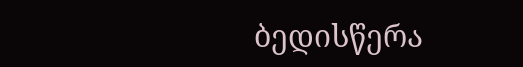ბედისწერა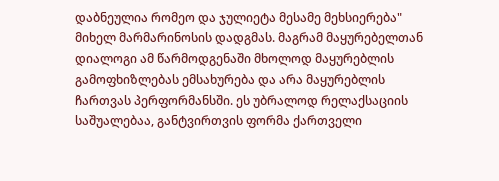დაბნეულია რომეო და ჯულიეტა მესამე მეხსიერება" მიხელ მარმარინოსის დადგმას. მაგრამ მაყურებელთან დიალოგი ამ წარმოდგენაში მხოლოდ მაყურებლის გამოფხიზლებას ემსახურება და არა მაყურებლის ჩართვას პერფორმანსში. ეს უბრალოდ რელაქსაციის საშუალებაა, განტვირთვის ფორმა ქართველი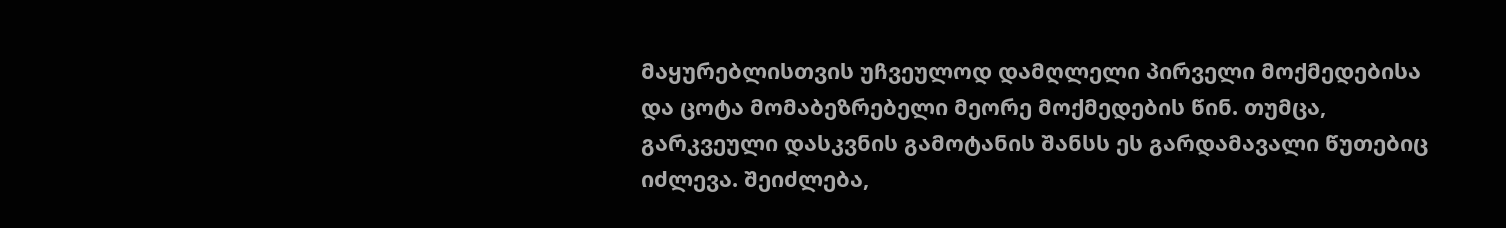მაყურებლისთვის უჩვეულოდ დამღლელი პირველი მოქმედებისა და ცოტა მომაბეზრებელი მეორე მოქმედების წინ. თუმცა, გარკვეული დასკვნის გამოტანის შანსს ეს გარდამავალი წუთებიც იძლევა. შეიძლება,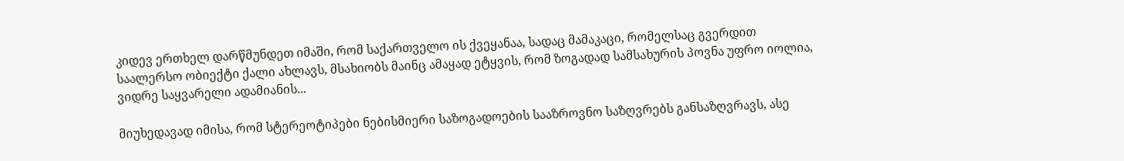კიდევ ერთხელ დარწმუნდეთ იმაში, რომ საქართველო ის ქვეყანაა, სადაც მამაკაცი, რომელსაც გვერდით საალერსო ობიექტი ქალი ახლავს, მსახიობს მაინც ამაყად ეტყვის, რომ ზოგადად სამსახურის პოვნა უფრო იოლია, ვიდრე საყვარელი ადამიანის...

მიუხედავად იმისა, რომ სტერეოტიპები ნებისმიერი საზოგადოების სააზროვნო საზღვრებს განსაზღვრავს, ასე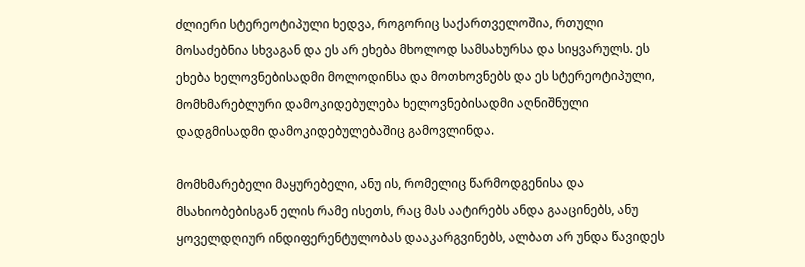ძლიერი სტერეოტიპული ხედვა, როგორიც საქართველოშია, რთული მოსაძებნია სხვაგან და ეს არ ეხება მხოლოდ სამსახურსა და სიყვარულს. ეს ეხება ხელოვნებისადმი მოლოდინსა და მოთხოვნებს და ეს სტერეოტიპული, მომხმარებლური დამოკიდებულება ხელოვნებისადმი აღნიშნული დადგმისადმი დამოკიდებულებაშიც გამოვლინდა.

მომხმარებელი მაყურებელი, ანუ ის, რომელიც წარმოდგენისა და მსახიობებისგან ელის რამე ისეთს, რაც მას აატირებს ანდა გააცინებს, ანუ ყოველდღიურ ინდიფერენტულობას დააკარგვინებს, ალბათ არ უნდა წავიდეს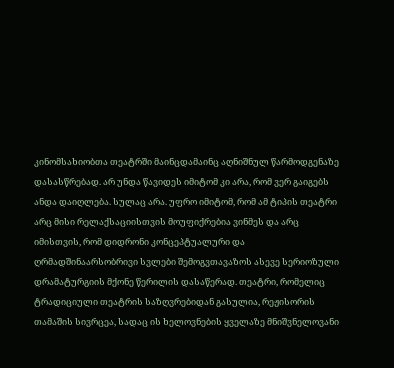კინომსახიობთა თეატრში მაინცდამაინც აღნიშნულ წარმოდგენაზე დასასწრებად. არ უნდა წავიდეს იმიტომ კი არა, რომ ვერ გაიგებს ანდა დაიღლება. სულაც არა. უფრო იმიტომ, რომ ამ ტიპის თეატრი არც მისი რელაქსაციისთვის მოუფიქრებია ვინმეს და არც იმისთვის, რომ დიდრონი კონცეპტუალური და ღრმადშინაარსობრივი სვლები შემოგვთავაზოს ასევე სერიოზული დრამატურგიის მქონე წერილის დასაწერად. თეატრი, რომელიც ტრადიციული თეატრის საზღვრებიდან გასულია, რეჟისორის თამაშის სივრცეა, სადაც ის ხელოვნების ყველაზე მნიშვნელოვანი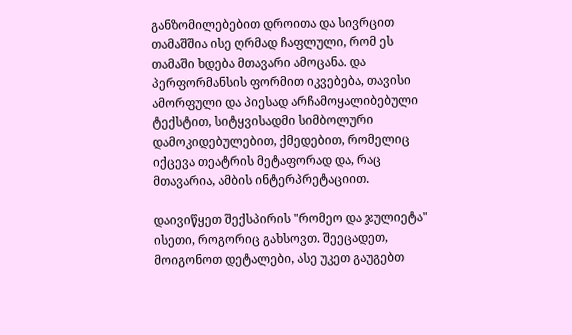განზომილებებით დროითა და სივრცით თამაშშია ისე ღრმად ჩაფლული, რომ ეს თამაში ხდება მთავარი ამოცანა. და პერფორმანსის ფორმით იკვებება, თავისი ამორფული და პიესად არჩამოყალიბებული ტექსტით, სიტყვისადმი სიმბოლური დამოკიდებულებით, ქმედებით, რომელიც იქცევა თეატრის მეტაფორად და, რაც მთავარია, ამბის ინტერპრეტაციით.

დაივიწყეთ შექსპირის "რომეო და ჯულიეტა" ისეთი, როგორიც გახსოვთ. შეეცადეთ, მოიგონოთ დეტალები, ასე უკეთ გაუგებთ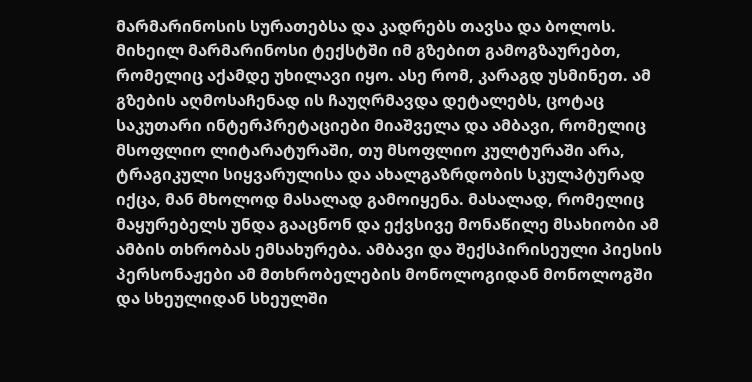მარმარინოსის სურათებსა და კადრებს თავსა და ბოლოს. მიხეილ მარმარინოსი ტექსტში იმ გზებით გამოგზაურებთ, რომელიც აქამდე უხილავი იყო. ასე რომ, კარაგდ უსმინეთ. ამ გზების აღმოსაჩენად ის ჩაუღრმავდა დეტალებს, ცოტაც საკუთარი ინტერპრეტაციები მიაშველა და ამბავი, რომელიც მსოფლიო ლიტარატურაში, თუ მსოფლიო კულტურაში არა, ტრაგიკული სიყვარულისა და ახალგაზრდობის სკულპტურად იქცა, მან მხოლოდ მასალად გამოიყენა. მასალად, რომელიც მაყურებელს უნდა გააცნონ და ექვსივე მონაწილე მსახიობი ამ ამბის თხრობას ემსახურება. ამბავი და შექსპირისეული პიესის პერსონაჟები ამ მთხრობელების მონოლოგიდან მონოლოგში და სხეულიდან სხეულში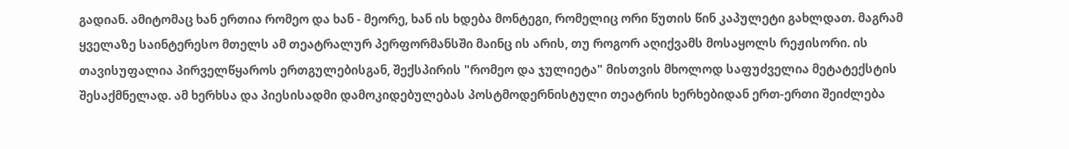გადიან. ამიტომაც ხან ერთია რომეო და ხან - მეორე, ხან ის ხდება მონტეგი, რომელიც ორი წუთის წინ კაპულეტი გახლდათ. მაგრამ ყველაზე საინტერესო მთელს ამ თეატრალურ პერფორმანსში მაინც ის არის, თუ როგორ აღიქვამს მოსაყოლს რეჟისორი. ის თავისუფალია პირველწყაროს ერთგულებისგან, შექსპირის "რომეო და ჯულიეტა" მისთვის მხოლოდ საფუძველია მეტატექსტის შესაქმნელად. ამ ხერხსა და პიესისადმი დამოკიდებულებას პოსტმოდერნისტული თეატრის ხერხებიდან ერთ-ერთი შეიძლება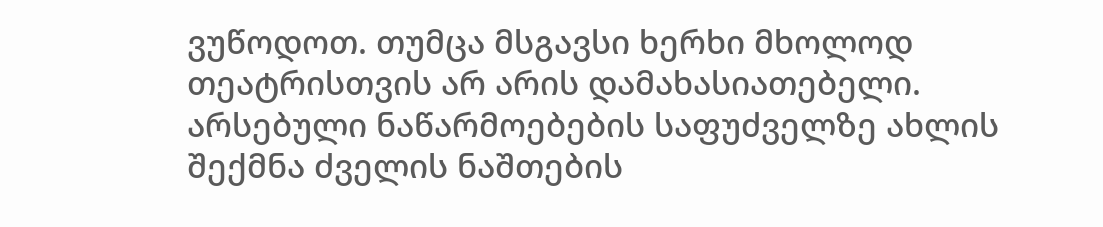ვუწოდოთ. თუმცა მსგავსი ხერხი მხოლოდ თეატრისთვის არ არის დამახასიათებელი. არსებული ნაწარმოებების საფუძველზე ახლის შექმნა ძველის ნაშთების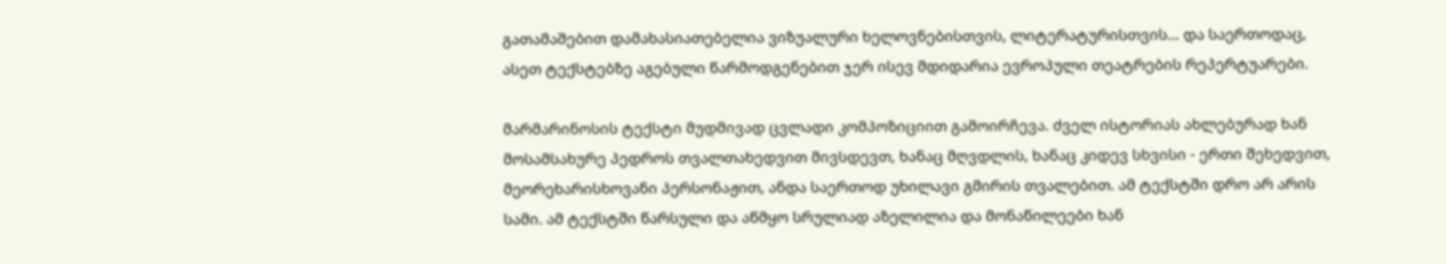გათამაშებით დამახასიათებელია ვიზუალური ხელოვნებისთვის, ლიტერატურისთვის... და საერთოდაც, ასეთ ტექსტებზე აგებული წარმოდგენებით ჯერ ისევ მდიდარია ევროპული თეატრების რეპერტუარები.

მარმარინოსის ტექსტი მუდმივად ცვლადი კომპოზიციით გამოირჩევა. ძველ ისტორიას ახლებურად ხან მოსამსახურე პედროს თვალთახედვით მივსდევთ, ხანაც მღვდლის, ხანაც კიდევ სხვისი - ერთი შეხედვით, მეორეხარისხოვანი პერსონაჟით, ანდა საერთოდ უხილავი გმირის თვალებით. ამ ტექსტში დრო არ არის სამი. ამ ტექსტში წარსული და აწმყო სრულიად აზელილია და მონაწილეები ხან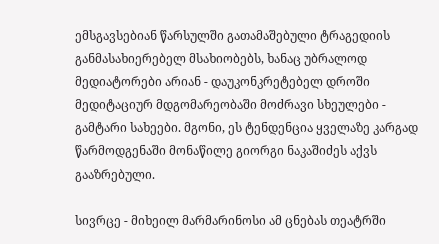ემსგავსებიან წარსულში გათამაშებული ტრაგედიის განმასახიერებელ მსახიობებს, ხანაც უბრალოდ მედიატორები არიან - დაუკონკრეტებელ დროში მედიტაციურ მდგომარეობაში მოძრავი სხეულები - გამტარი სახეები. მგონი, ეს ტენდენცია ყველაზე კარგად წარმოდგენაში მონაწილე გიორგი ნაკაშიძეს აქვს გააზრებული.

სივრცე - მიხეილ მარმარინოსი ამ ცნებას თეატრში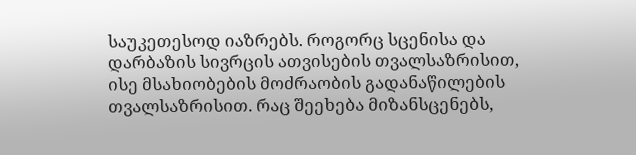საუკეთესოდ იაზრებს. როგორც სცენისა და დარბაზის სივრცის ათვისების თვალსაზრისით, ისე მსახიობების მოძრაობის გადანაწილების თვალსაზრისით. რაც შეეხება მიზანსცენებს,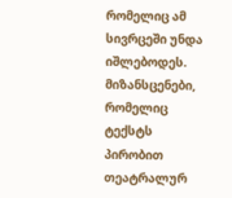რომელიც ამ სივრცეში უნდა იშლებოდეს. მიზანსცენები, რომელიც ტექსტს პირობით თეატრალურ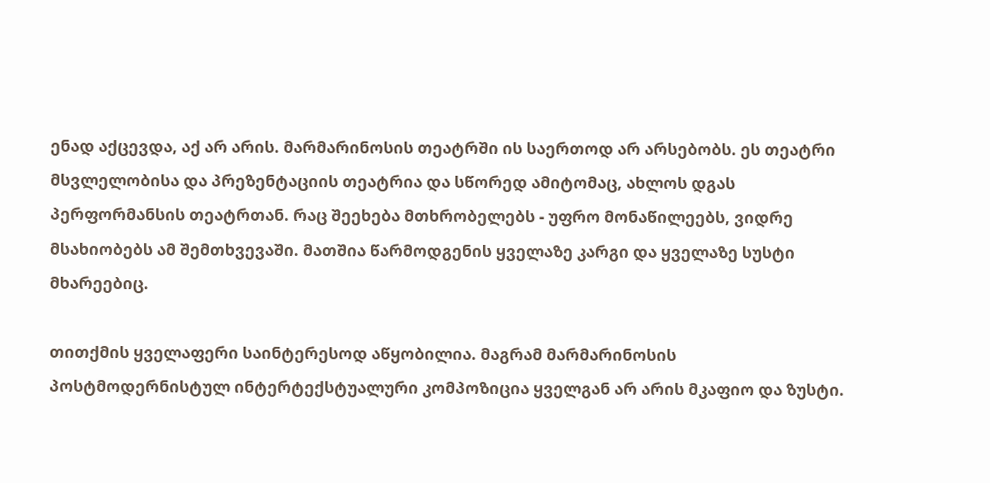ენად აქცევდა, აქ არ არის. მარმარინოსის თეატრში ის საერთოდ არ არსებობს. ეს თეატრი მსვლელობისა და პრეზენტაციის თეატრია და სწორედ ამიტომაც, ახლოს დგას პერფორმანსის თეატრთან. რაც შეეხება მთხრობელებს - უფრო მონაწილეებს, ვიდრე მსახიობებს ამ შემთხვევაში. მათშია წარმოდგენის ყველაზე კარგი და ყველაზე სუსტი მხარეებიც.

თითქმის ყველაფერი საინტერესოდ აწყობილია. მაგრამ მარმარინოსის პოსტმოდერნისტულ ინტერტექსტუალური კომპოზიცია ყველგან არ არის მკაფიო და ზუსტი.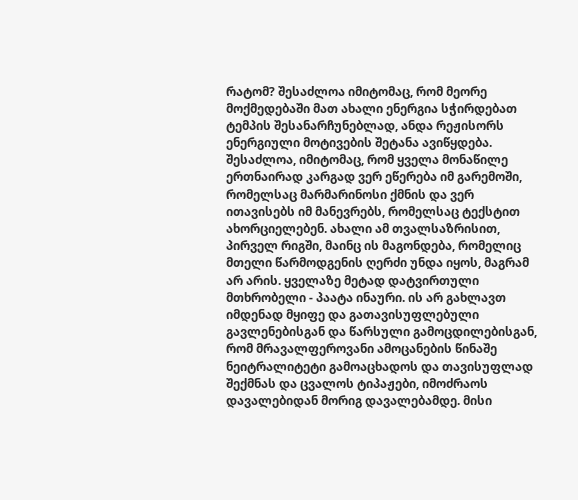რატომ? შესაძლოა იმიტომაც, რომ მეორე მოქმედებაში მათ ახალი ენერგია სჭირდებათ ტემპის შესანარჩუნებლად, ანდა რეჟისორს ენერგიული მოტივების შეტანა ავიწყდება. შესაძლოა, იმიტომაც, რომ ყველა მონაწილე ერთნაირად კარგად ვერ ეწერება იმ გარემოში, რომელსაც მარმარინოსი ქმნის და ვერ ითავისებს იმ მანევრებს, რომელსაც ტექსტით ახორციელებენ. ახალი ამ თვალსაზრისით, პირველ რიგში, მაინც ის მაგონდება, რომელიც მთელი წარმოდგენის ღერძი უნდა იყოს, მაგრამ არ არის. ყველაზე მეტად დატვირთული მთხრობელი - პაატა ინაური. ის არ გახლავთ იმდენად მყიფე და გათავისუფლებული გავლენებისგან და წარსული გამოცდილებისგან, რომ მრავალფეროვანი ამოცანების წინაშე ნეიტრალიტეტი გამოაცხადოს და თავისუფლად შექმნას და ცვალოს ტიპაჟები, იმოძრაოს დავალებიდან მორიგ დავალებამდე. მისი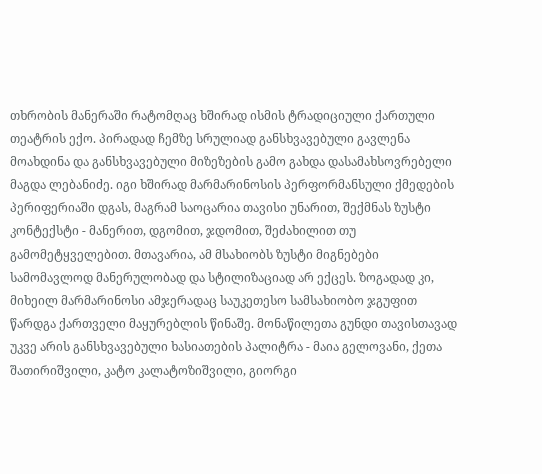თხრობის მანერაში რატომღაც ხშირად ისმის ტრადიციული ქართული თეატრის ექო. პირადად ჩემზე სრულიად განსხვავებული გავლენა მოახდინა და განსხვავებული მიზეზების გამო გახდა დასამახსოვრებელი მაგდა ლებანიძე. იგი ხშირად მარმარინოსის პერფორმანსული ქმედების პერიფერიაში დგას, მაგრამ საოცარია თავისი უნარით, შექმნას ზუსტი კონტექსტი - მანერით, დგომით, ჯდომით, შეძახილით თუ გამომეტყველებით. მთავარია, ამ მსახიობს ზუსტი მიგნებები სამომავლოდ მანერულობად და სტილიზაციად არ ექცეს. ზოგადად კი, მიხეილ მარმარინოსი ამჯერადაც საუკეთესო სამსახიობო ჯგუფით წარდგა ქართველი მაყურებლის წინაშე. მონაწილეთა გუნდი თავისთავად უკვე არის განსხვავებული ხასიათების პალიტრა - მაია გელოვანი, ქეთა შათირიშვილი, კატო კალატოზიშვილი, გიორგი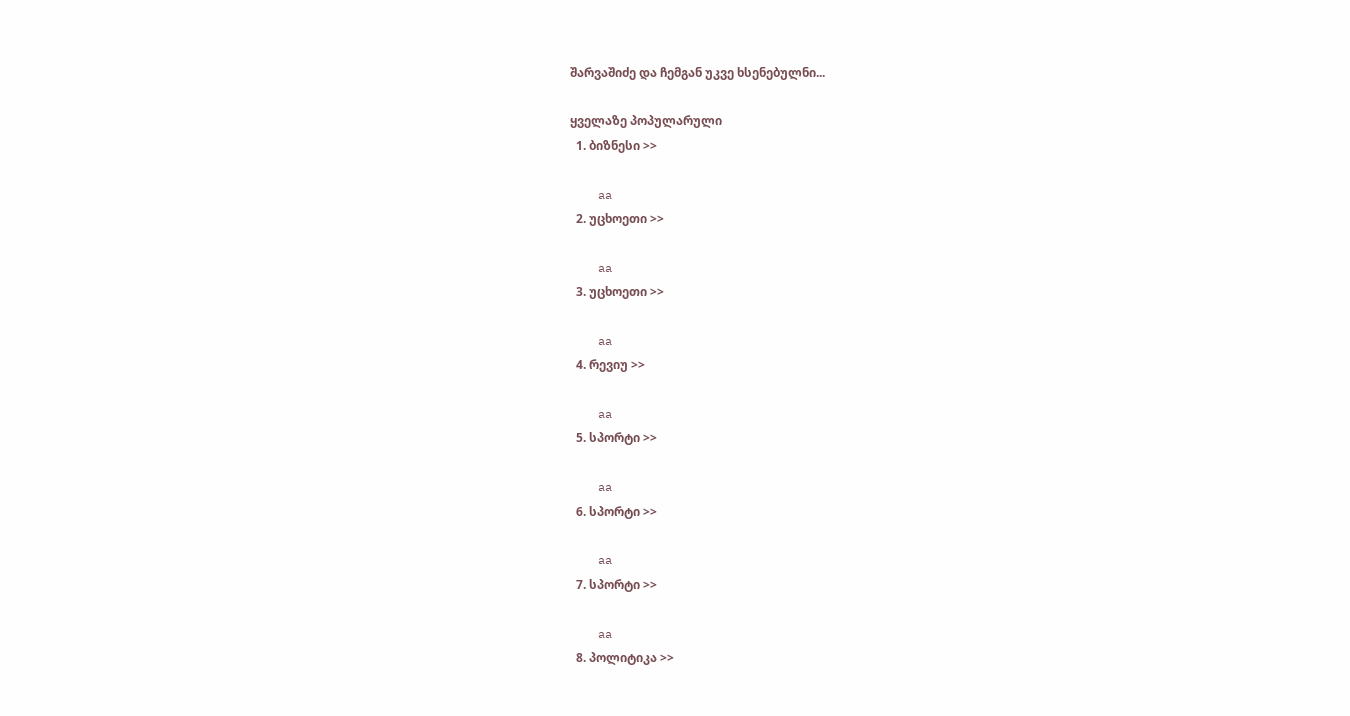შარვაშიძე და ჩემგან უკვე ხსენებულნი...

ყველაზე პოპულარული
  1. ბიზნესი >>

    aa
  2. უცხოეთი >>

    aa
  3. უცხოეთი >>

    aa
  4. რევიუ >>

    aa
  5. სპორტი >>

    aa
  6. სპორტი >>

    aa
  7. სპორტი >>

    aa
  8. პოლიტიკა >>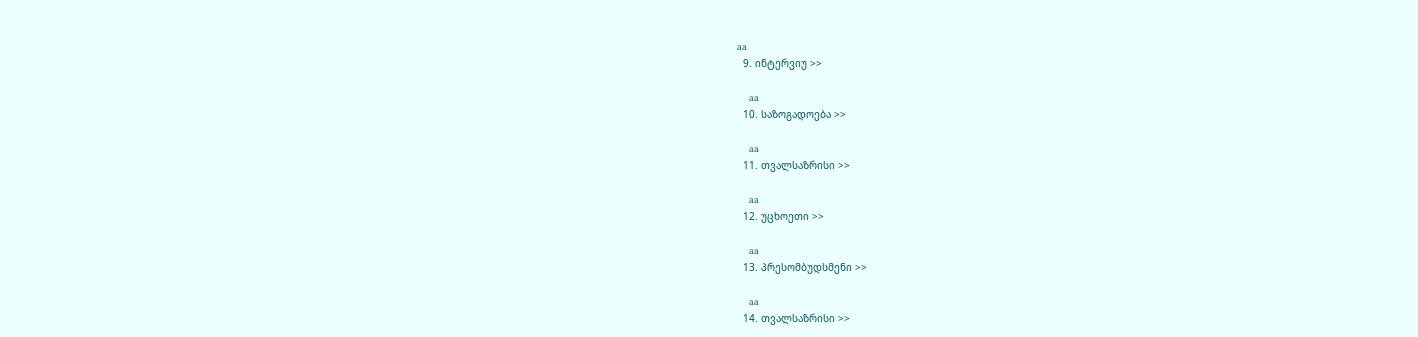aa
  9. ინტერვიუ >>

    aa
  10. საზოგადოება >>

    aa
  11. თვალსაზრისი >>

    aa
  12. უცხოეთი >>

    aa
  13. პრესომბუდსმენი >>

    aa
  14. თვალსაზრისი >>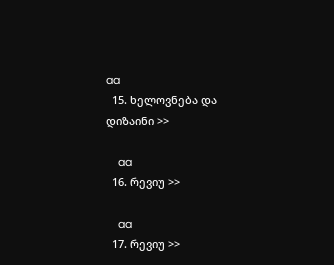aa
  15. ხელოვნება და დიზაინი >>

    aa
  16. რევიუ >>

    aa
  17. რევიუ >>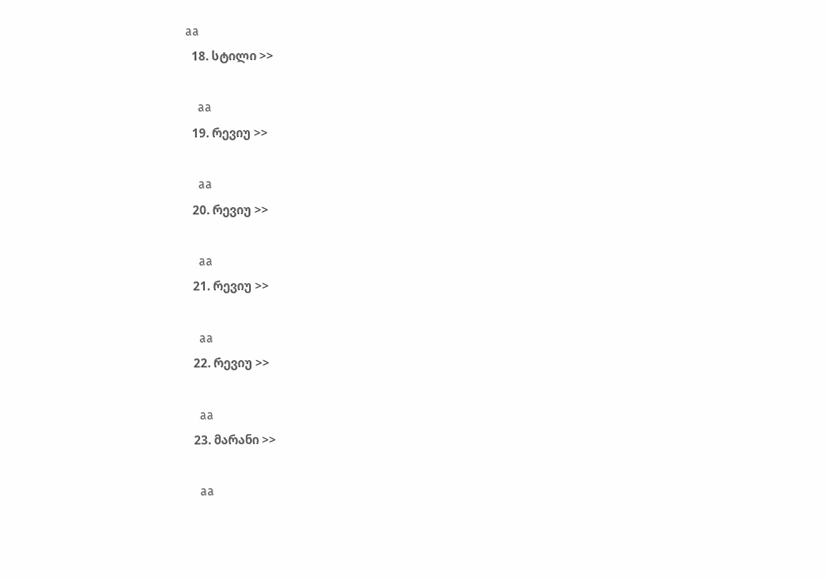aa
  18. სტილი >>

    aa
  19. რევიუ >>

    aa
  20. რევიუ >>

    aa
  21. რევიუ >>

    aa
  22. რევიუ >>

    aa
  23. მარანი >>

    aa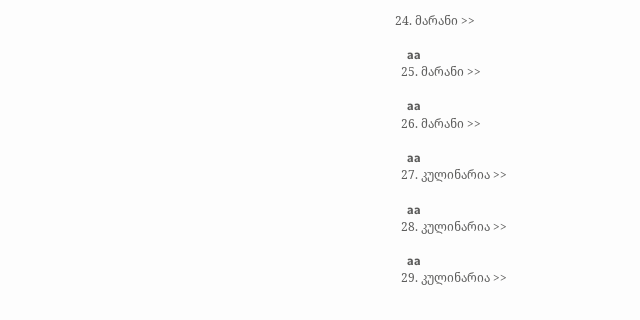24. მარანი >>

    aa
  25. მარანი >>

    aa
  26. მარანი >>

    aa
  27. კულინარია >>

    aa
  28. კულინარია >>

    aa
  29. კულინარია >>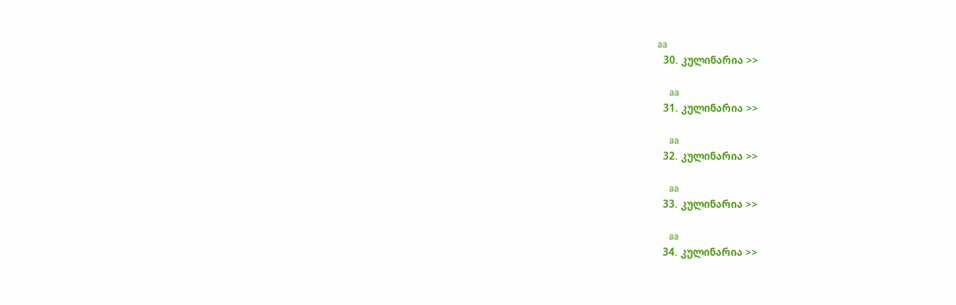aa
  30. კულინარია >>

    aa
  31. კულინარია >>

    aa
  32. კულინარია >>

    aa
  33. კულინარია >>

    aa
  34. კულინარია >>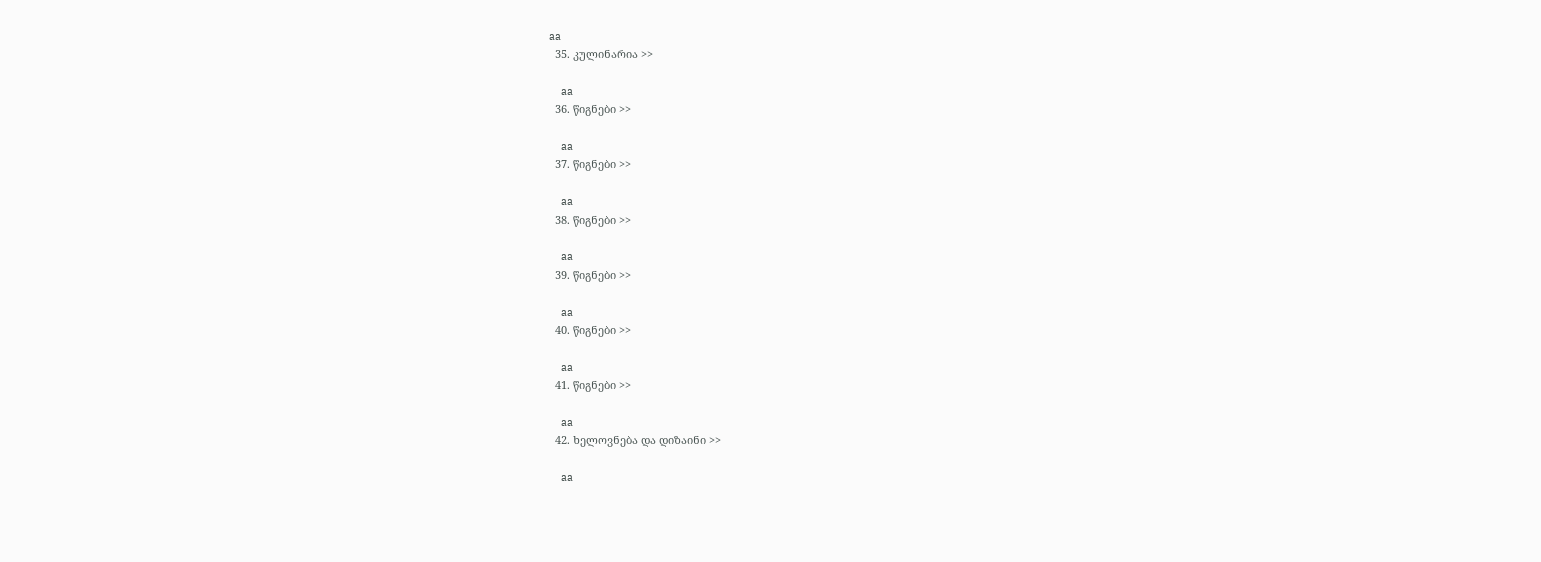aa
  35. კულინარია >>

    aa
  36. წიგნები >>

    aa
  37. წიგნები >>

    aa
  38. წიგნები >>

    aa
  39. წიგნები >>

    aa
  40. წიგნები >>

    aa
  41. წიგნები >>

    aa
  42. ხელოვნება და დიზაინი >>

    aa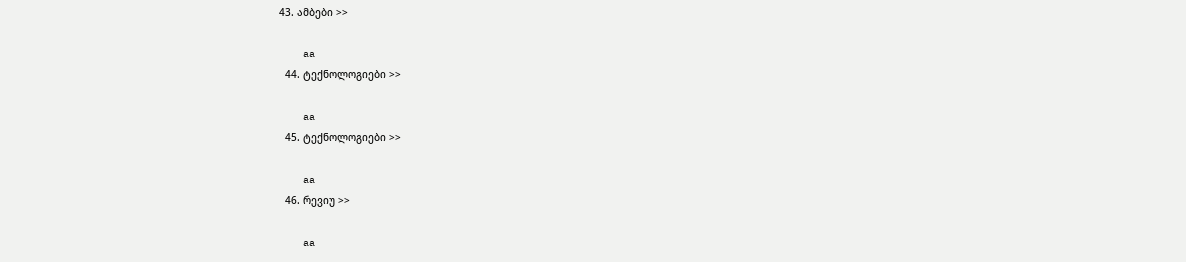43. ამბები >>

    aa
  44. ტექნოლოგიები >>

    aa
  45. ტექნოლოგიები >>

    aa
  46. რევიუ >>

    aa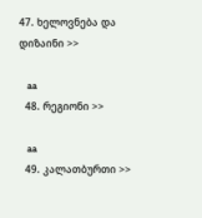47. ხელოვნება და დიზაინი >>

    aa
  48. რეგიონი >>

    aa
  49. კალათბურთი >>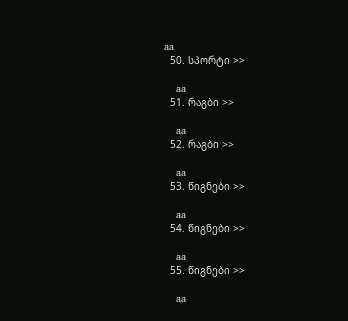aa
  50. სპორტი >>

    aa
  51. რაგბი >>

    aa
  52. რაგბი >>

    aa
  53. წიგნები >>

    aa
  54. წიგნები >>

    aa
  55. წიგნები >>

    aa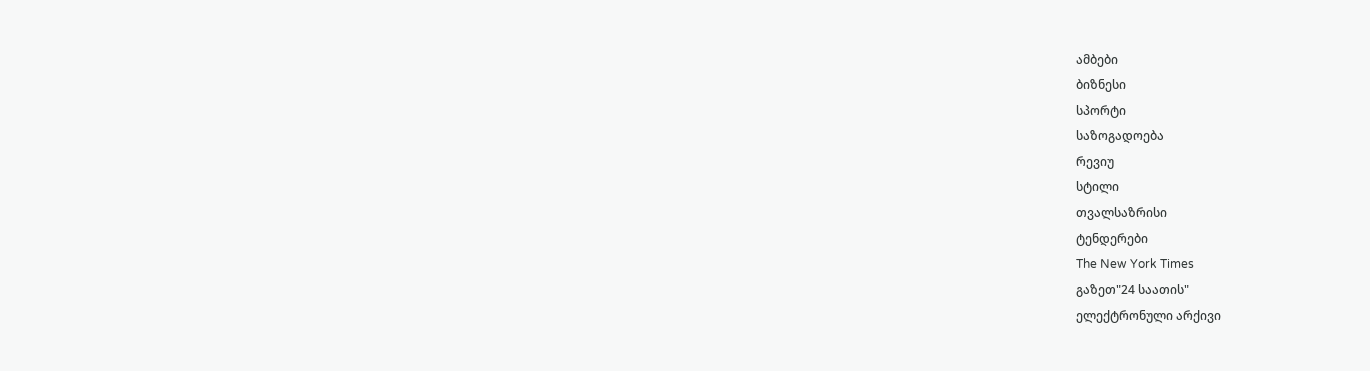ამბები
ბიზნესი
სპორტი
საზოგადოება
რევიუ
სტილი
თვალსაზრისი
ტენდერები
The New York Times
გაზეთ"24 საათის"
ელექტრონული არქივი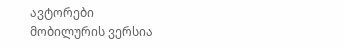ავტორები
მობილურის ვერსია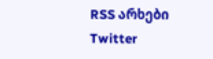RSS არხები
Twitter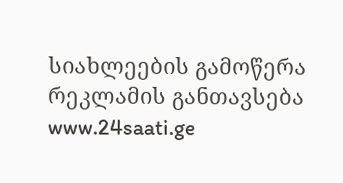სიახლეების გამოწერა
რეკლამის განთავსება
www.24saati.ge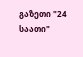გაზეთი "24 საათი"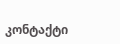კონტაქტი